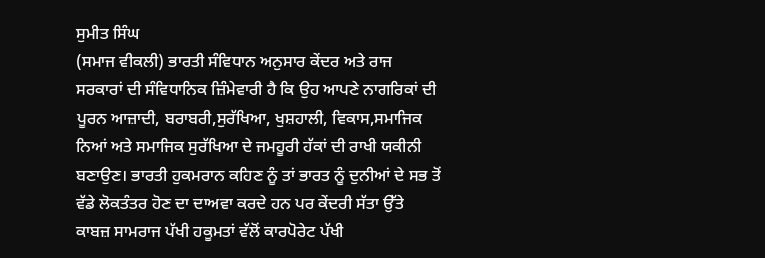ਸੁਮੀਤ ਸਿੰਘ
(ਸਮਾਜ ਵੀਕਲੀ) ਭਾਰਤੀ ਸੰਵਿਧਾਨ ਅਨੁਸਾਰ ਕੇਂਦਰ ਅਤੇ ਰਾਜ ਸਰਕਾਰਾਂ ਦੀ ਸੰਵਿਧਾਨਿਕ ਜ਼ਿੰਮੇਵਾਰੀ ਹੈ ਕਿ ਉਹ ਆਪਣੇ ਨਾਗਰਿਕਾਂ ਦੀ ਪੂਰਨ ਆਜ਼ਾਦੀ, ਬਰਾਬਰੀ,ਸੁਰੱਖਿਆ, ਖੁਸ਼ਹਾਲੀ, ਵਿਕਾਸ,ਸਮਾਜਿਕ ਨਿਆਂ ਅਤੇ ਸਮਾਜਿਕ ਸੁਰੱਖਿਆ ਦੇ ਜਮਹੂਰੀ ਹੱਕਾਂ ਦੀ ਰਾਖੀ ਯਕੀਨੀ ਬਣਾਉਣ। ਭਾਰਤੀ ਹੁਕਮਰਾਨ ਕਹਿਣ ਨੂੰ ਤਾਂ ਭਾਰਤ ਨੂੰ ਦੁਨੀਆਂ ਦੇ ਸਭ ਤੋਂ ਵੱਡੇ ਲੋਕਤੰਤਰ ਹੋਣ ਦਾ ਦਾਅਵਾ ਕਰਦੇ ਹਨ ਪਰ ਕੇਂਦਰੀ ਸੱਤਾ ਉੱਤੇ ਕਾਬਜ਼ ਸਾਮਰਾਜ ਪੱਖੀ ਹਕੂਮਤਾਂ ਵੱਲੋਂ ਕਾਰਪੋਰੇਟ ਪੱਖੀ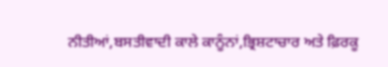ਨੀਤੀਆਂ,ਬਸਤੀਵਾਦੀ ਕਾਲੇ ਕਾਨੂੰਨਾਂ,ਭ੍ਰਿਸ਼ਟਾਚਾਰ ਅਤੇ ਫ਼ਿਰਕੂ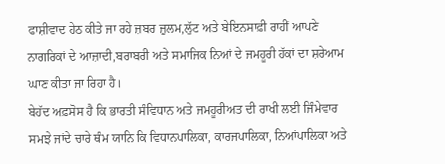ਫਾਸ਼ੀਵਾਦ ਹੇਠ ਕੀਤੇ ਜਾ ਰਹੇ ਜ਼ਬਰ ਜ਼ੁਲਮ,ਲੁੱਟ ਅਤੇ ਬੇਇਨਸਾਫ਼ੀ ਰਾਹੀਂ ਆਪਣੇ ਨਾਗਰਿਕਾਂ ਦੇ ਆਜ਼ਾਦੀ,ਬਰਾਬਰੀ ਅਤੇ ਸਮਾਜਿਕ ਨਿਆਂ ਦੇ ਜਮਹੂਰੀ ਹੱਕਾਂ ਦਾ ਸ਼ਰੇਆਮ ਘਾਣ ਕੀਤਾ ਜਾ ਰਿਹਾ ਹੈ।
ਬੇਹੱਦ ਅਫ਼ਸੋਸ ਹੈ ਕਿ ਭਾਰਤੀ ਸੰਵਿਧਾਨ ਅਤੇ ਜਮਹੂਰੀਅਤ ਦੀ ਰਾਖੀ ਲਈ ਜਿੰਮੇਵਾਰ ਸਮਝੇ ਜਾਂਦੇ ਚਾਰੇ ਥੰਮ ਯਾਨਿ ਕਿ ਵਿਧਾਨਪਾਲਿਕਾ, ਕਾਰਜਪਾਲਿਕਾ, ਨਿਆਂਪਾਲਿਕਾ ਅਤੇ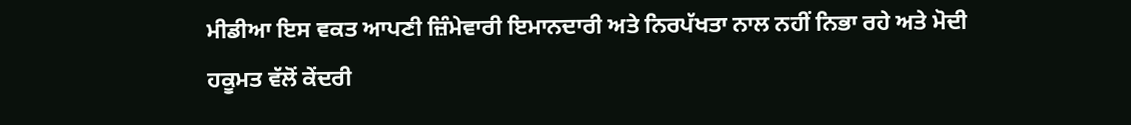ਮੀਡੀਆ ਇਸ ਵਕਤ ਆਪਣੀ ਜ਼ਿੰਮੇਵਾਰੀ ਇਮਾਨਦਾਰੀ ਅਤੇ ਨਿਰਪੱਖਤਾ ਨਾਲ ਨਹੀਂ ਨਿਭਾ ਰਹੇ ਅਤੇ ਮੋਦੀ ਹਕੂਮਤ ਵੱਲੋਂ ਕੇਂਦਰੀ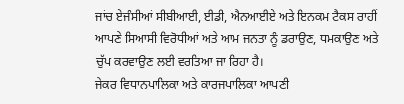ਜਾਂਚ ਏਜੰਸੀਆਂ ਸੀਬੀਆਈ, ਈਡੀ, ਐਨਆਈਏ ਅਤੇ ਇਨਕਮ ਟੈਕਸ ਰਾਹੀਂ ਆਪਣੇ ਸਿਆਸੀ ਵਿਰੋਧੀਆਂ ਅਤੇ ਆਮ ਜਨਤਾ ਨੂੰ ਡਰਾਉਣ, ਧਮਕਾਉਣ ਅਤੇ ਚੁੱਪ ਕਰਵਾਉਣ ਲਈ ਵਰਤਿਆ ਜਾ ਰਿਹਾ ਹੈ।
ਜੇਕਰ ਵਿਧਾਨਪਾਲਿਕਾ ਅਤੇ ਕਾਰਜਪਾਲਿਕਾ ਆਪਣੀ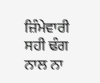ਜ਼ਿੰਮੇਵਾਰੀ ਸਹੀ ਢੰਗ ਨਾਲ ਨਾ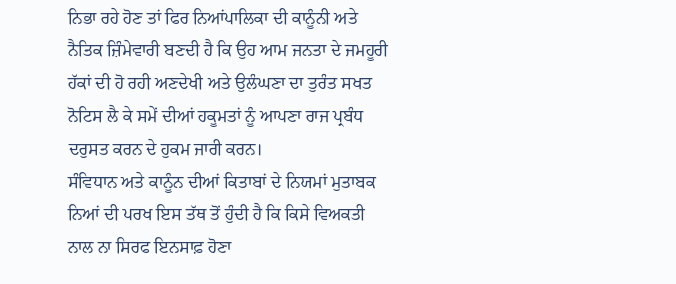ਨਿਭਾ ਰਹੇ ਹੋਣ ਤਾਂ ਫਿਰ ਨਿਆਂਪਾਲਿਕਾ ਦੀ ਕਾਨੂੰਨੀ ਅਤੇ ਨੈਤਿਕ ਜ਼ਿੰਮੇਵਾਰੀ ਬਣਦੀ ਹੈ ਕਿ ਉਹ ਆਮ ਜਨਤਾ ਦੇ ਜਮਹੂਰੀ ਹੱਕਾਂ ਦੀ ਹੋ ਰਹੀ ਅਣਦੇਖੀ ਅਤੇ ਉਲੰਘਣਾ ਦਾ ਤੁਰੰਤ ਸਖਤ ਨੋਟਿਸ ਲੈ ਕੇ ਸਮੇਂ ਦੀਆਂ ਹਕੂਮਤਾਂ ਨੂੰ ਆਪਣਾ ਰਾਜ ਪ੍ਰਬੰਧ ਦਰੁਸਤ ਕਰਨ ਦੇ ਹੁਕਮ ਜਾਰੀ ਕਰਨ।
ਸੰਵਿਧਾਨ ਅਤੇ ਕਾਨੂੰਨ ਦੀਆਂ ਕਿਤਾਬਾਂ ਦੇ ਨਿਯਮਾਂ ਮੁਤਾਬਕ ਨਿਆਂ ਦੀ ਪਰਖ ਇਸ ਤੱਥ ਤੋਂ ਹੁੰਦੀ ਹੈ ਕਿ ਕਿਸੇ ਵਿਅਕਤੀ ਨਾਲ ਨਾ ਸਿਰਫ ਇਨਸਾਫ਼ ਹੋਣਾ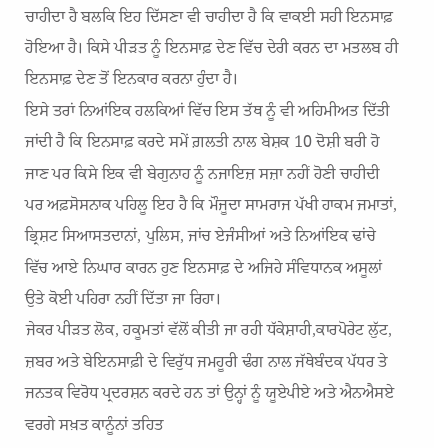ਚਾਹੀਦਾ ਹੈ ਬਲਕਿ ਇਹ ਦਿੱਸਣਾ ਵੀ ਚਾਹੀਦਾ ਹੈ ਕਿ ਵਾਕਈ ਸਹੀ ਇਨਸਾਫ਼ ਹੋਇਆ ਹੈ। ਕਿਸੇ ਪੀੜਤ ਨੂੰ ਇਨਸਾਫ਼ ਦੇਣ ਵਿੱਚ ਦੇਰੀ ਕਰਨ ਦਾ ਮਤਲਬ ਹੀ ਇਨਸਾਫ਼ ਦੇਣ ਤੋਂ ਇਨਕਾਰ ਕਰਨਾ ਹੁੰਦਾ ਹੈ।
ਇਸੇ ਤਰਾਂ ਨਿਆਂਇਕ ਹਲਕਿਆਂ ਵਿੱਚ ਇਸ ਤੱਥ ਨੂੰ ਵੀ ਅਹਿਮੀਅਤ ਦਿੱਤੀ ਜਾਂਦੀ ਹੈ ਕਿ ਇਨਸਾਫ਼ ਕਰਦੇ ਸਮੇਂ ਗ਼ਲਤੀ ਨਾਲ ਬੇਸ਼ਕ 10 ਦੋਸ਼ੀ ਬਰੀ ਹੋ ਜਾਣ ਪਰ ਕਿਸੇ ਇਕ ਵੀ ਬੇਗੁਨਾਹ ਨੂੰ ਨਜਾਇਜ਼ ਸਜ਼ਾ ਨਹੀਂ ਹੋਣੀ ਚਾਹੀਦੀ ਪਰ ਅਫ਼ਸੋਸਨਾਕ ਪਹਿਲੂ ਇਹ ਹੈ ਕਿ ਮੌਜੂਦਾ ਸਾਮਰਾਜ ਪੱਖੀ ਹਾਕਮ ਜਮਾਤਾਂ, ਭ੍ਰਿਸ਼ਟ ਸਿਆਸਤਦਾਨਾਂ, ਪੁਲਿਸ, ਜਾਂਚ ਏਜੰਸੀਆਂ ਅਤੇ ਨਿਆਂਇਕ ਢਾਂਚੇ ਵਿੱਚ ਆਏ ਨਿਘਾਰ ਕਾਰਨ ਹੁਣ ਇਨਸਾਫ਼ ਦੇ ਅਜਿਹੇ ਸੰਵਿਧਾਨਕ ਅਸੂਲਾਂ ਉਤੇ ਕੋਈ ਪਹਿਰਾ ਨਹੀਂ ਦਿੱਤਾ ਜਾ ਰਿਹਾ।
ਜੇਕਰ ਪੀੜਤ ਲੋਕ, ਹਕੂਮਤਾਂ ਵੱਲੋਂ ਕੀਤੀ ਜਾ ਰਹੀ ਧੱਕੇਸ਼ਾਹੀ,ਕਾਰਪੋਰੇਟ ਲੁੱਟ, ਜ਼ਬਰ ਅਤੇ ਬੇਇਨਸਾਫ਼ੀ ਦੇ ਵਿਰੁੱਧ ਜਮਹੂਰੀ ਢੰਗ ਨਾਲ ਜੱਥੇਬੰਦਕ ਪੱਧਰ ਤੇ ਜਨਤਕ ਵਿਰੋਧ ਪ੍ਰਦਰਸ਼ਨ ਕਰਦੇ ਹਨ ਤਾਂ ਉਨ੍ਹਾਂ ਨੂੰ ਯੂਏਪੀਏ ਅਤੇ ਐਨਐਸਏ ਵਰਗੇ ਸਖ਼ਤ ਕਾਨੂੰਨਾਂ ਤਹਿਤ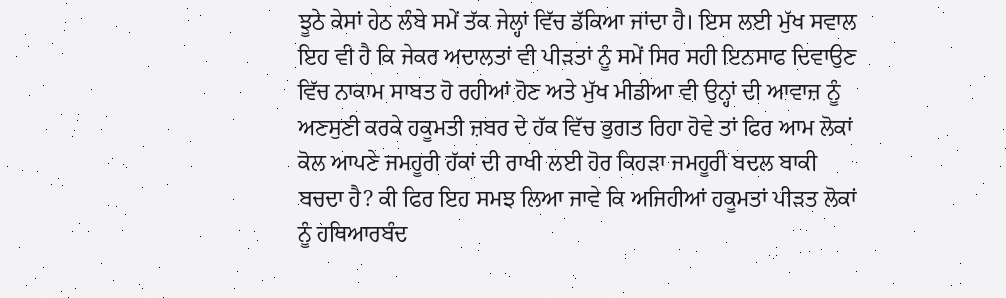ਝੂਠੇ ਕੇਸਾਂ ਹੇਠ ਲੰਬੇ ਸਮੇਂ ਤੱਕ ਜੇਲ੍ਹਾਂ ਵਿੱਚ ਡੱਕਿਆ ਜਾਂਦਾ ਹੈ। ਇਸ ਲਈ ਮੁੱਖ ਸਵਾਲ ਇਹ ਵੀ ਹੈ ਕਿ ਜੇਕਰ ਅਦਾਲਤਾਂ ਵੀ ਪੀੜਤਾਂ ਨੂੰ ਸਮੇਂ ਸਿਰ ਸਹੀ ਇਨਸਾਫ ਦਿਵਾਉਣ ਵਿੱਚ ਨਾਕਾਮ ਸਾਬਤ ਹੋ ਰਹੀਆਂ ਹੋਣ ਅਤੇ ਮੁੱਖ ਮੀਡੀਆ ਵੀ ਉਨ੍ਹਾਂ ਦੀ ਆਵਾਜ਼ ਨੂੰ ਅਣਸੁਣੀ ਕਰਕੇ ਹਕੂਮਤੀ ਜ਼ਬਰ ਦੇ ਹੱਕ ਵਿੱਚ ਭੁਗਤ ਰਿਹਾ ਹੋਵੇ ਤਾਂ ਫਿਰ ਆਮ ਲੋਕਾਂ ਕੋਲ ਆਪਣੇ ਜਮਹੂਰੀ ਹੱਕਾਂ ਦੀ ਰਾਖੀ ਲਈ ਹੋਰ ਕਿਹੜਾ ਜਮਹੂਰੀ ਬਦਲ ਬਾਕੀ ਬਚਦਾ ਹੈ? ਕੀ ਫਿਰ ਇਹ ਸਮਝ ਲਿਆ ਜਾਵੇ ਕਿ ਅਜਿਹੀਆਂ ਹਕੂਮਤਾਂ ਪੀੜਤ ਲੋਕਾਂ ਨੂੰ ਹਥਿਆਰਬੰਦ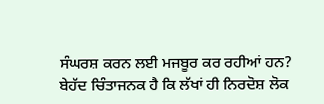ਸੰਘਰਸ਼ ਕਰਨ ਲਈ ਮਜਬੂਰ ਕਰ ਰਹੀਆਂ ਹਨ?
ਬੇਹੱਦ ਚਿੰਤਾਜਨਕ ਹੈ ਕਿ ਲੱਖਾਂ ਹੀ ਨਿਰਦੋਸ਼ ਲੋਕ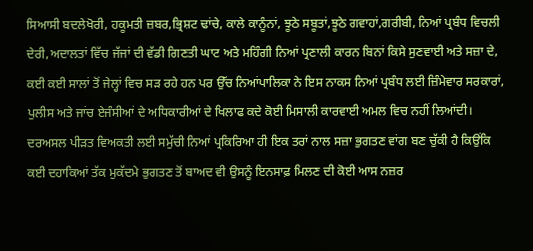ਸਿਆਸੀ ਬਦਲੇਖੋਰੀ, ਹਕੂਮਤੀ ਜ਼ਬਰ,ਭ੍ਰਿਸ਼ਟ ਢਾਂਚੇ, ਕਾਲੇ ਕਾਨੂੰਨਾਂ, ਝੂਠੇ ਸਬੂਤਾਂ,ਝੂਠੇ ਗਵਾਹਾਂ,ਗਰੀਬੀ, ਨਿਆਂ ਪ੍ਰਬੰਧ ਵਿਚਲੀ ਦੇਰੀ,ਅਦਾਲਤਾਂ ਵਿੱਚ ਜੱਜਾਂ ਦੀ ਵੱਡੀ ਗਿਣਤੀ ਘਾਟ ਅਤੇ ਮਹਿੰਗੀ ਨਿਆਂ ਪ੍ਰਣਾਲੀ ਕਾਰਨ ਬਿਨਾਂ ਕਿਸੇ ਸੁਣਵਾਈ ਅਤੇ ਸਜ਼ਾ ਦੇ, ਕਈ ਕਈ ਸਾਲਾਂ ਤੋਂ ਜੇਲ੍ਹਾਂ ਵਿਚ ਸੜ ਰਹੇ ਹਨ ਪਰ ਉੱਚ ਨਿਆਂਪਾਲਿਕਾ ਨੇ ਇਸ ਨਾਕਸ ਨਿਆਂ ਪ੍ਰਬੰਧ ਲਈ ਜ਼ਿੰਮੇਵਾਰ ਸਰਕਾਰਾਂ, ਪੁਲੀਸ ਅਤੇ ਜਾਂਚ ਏਜੰਸੀਆਂ ਦੇ ਅਧਿਕਾਰੀਆਂ ਦੇ ਖਿਲਾਫ ਕਦੇ ਕੋਈ ਮਿਸਾਲੀ ਕਾਰਵਾਈ ਅਮਲ ਵਿਚ ਨਹੀਂ ਲਿਆਂਦੀ। ਦਰਅਸਲ ਪੀੜਤ ਵਿਅਕਤੀ ਲਈ ਸਮੁੱਚੀ ਨਿਆਂ ਪ੍ਰਕਿਰਿਆ ਹੀ ਇਕ ਤਰਾਂ ਨਾਲ ਸਜ਼ਾ ਭੁਗਤਣ ਵਾਂਗ ਬਣ ਚੁੱਕੀ ਹੈ ਕਿਉਂਕਿ ਕਈ ਦਹਾਕਿਆਂ ਤੱਕ ਮੁਕੱਦਮੇ ਭੁਗਤਣ ਤੋਂ ਬਾਅਦ ਵੀ ਉਸਨੂੰ ਇਨਸਾਫ਼ ਮਿਲਣ ਦੀ ਕੋਈ ਆਸ ਨਜ਼ਰ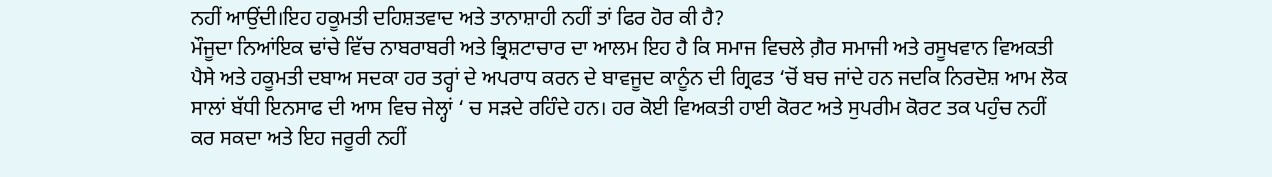ਨਹੀਂ ਆਉਂਦੀ।ਇਹ ਹਕੂਮਤੀ ਦਹਿਸ਼ਤਵਾਦ ਅਤੇ ਤਾਨਾਸ਼ਾਹੀ ਨਹੀਂ ਤਾਂ ਫਿਰ ਹੋਰ ਕੀ ਹੈ?
ਮੌਜੂਦਾ ਨਿਆਂਇਕ ਢਾਂਚੇ ਵਿੱਚ ਨਾਬਰਾਬਰੀ ਅਤੇ ਭ੍ਰਿਸ਼ਟਾਚਾਰ ਦਾ ਆਲਮ ਇਹ ਹੈ ਕਿ ਸਮਾਜ ਵਿਚਲੇ ਗ਼ੈਰ ਸਮਾਜੀ ਅਤੇ ਰਸੂਖਵਾਨ ਵਿਅਕਤੀ ਪੈਸੇ ਅਤੇ ਹਕੂਮਤੀ ਦਬਾਅ ਸਦਕਾ ਹਰ ਤਰ੍ਹਾਂ ਦੇ ਅਪਰਾਧ ਕਰਨ ਦੇ ਬਾਵਜੂਦ ਕਾਨੂੰਨ ਦੀ ਗ੍ਰਿਫਤ ‘ਚੋਂ ਬਚ ਜਾਂਦੇ ਹਨ ਜਦਕਿ ਨਿਰਦੋਸ਼ ਆਮ ਲੋਕ ਸਾਲਾਂ ਬੱਧੀ ਇਨਸਾਫ ਦੀ ਆਸ ਵਿਚ ਜੇਲ੍ਹਾਂ ‘ ਚ ਸੜਦੇ ਰਹਿੰਦੇ ਹਨ। ਹਰ ਕੋਈ ਵਿਅਕਤੀ ਹਾਈ ਕੋਰਟ ਅਤੇ ਸੁਪਰੀਮ ਕੋਰਟ ਤਕ ਪਹੁੰਚ ਨਹੀਂ ਕਰ ਸਕਦਾ ਅਤੇ ਇਹ ਜਰੂਰੀ ਨਹੀਂ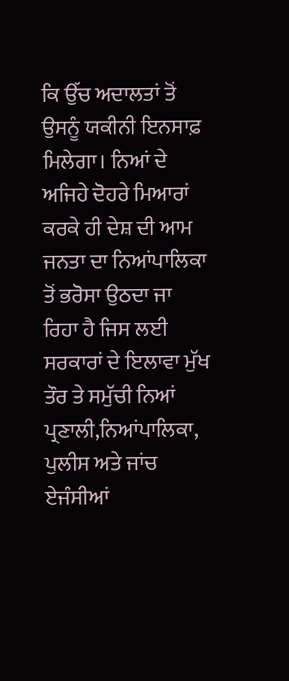ਕਿ ਉੱਚ ਅਦਾਲਤਾਂ ਤੋਂ ਉਸਨੂੰ ਯਕੀਨੀ ਇਨਸਾਫ਼ ਮਿਲੇਗਾ। ਨਿਆਂ ਦੇ ਅਜਿਹੇ ਦੋਹਰੇ ਮਿਆਰਾਂ ਕਰਕੇ ਹੀ ਦੇਸ਼ ਦੀ ਆਮ ਜਨਤਾ ਦਾ ਨਿਆਂਪਾਲਿਕਾ ਤੋਂ ਭਰੋਸਾ ਉਠਦਾ ਜਾ ਰਿਹਾ ਹੈ ਜਿਸ ਲਈ ਸਰਕਾਰਾਂ ਦੇ ਇਲਾਵਾ ਮੁੱਖ ਤੌਰ ਤੇ ਸਮੁੱਚੀ ਨਿਆਂ ਪ੍ਰਣਾਲੀ,ਨਿਆਂਪਾਲਿਕਾ, ਪੁਲੀਸ ਅਤੇ ਜਾਂਚ ਏਜੰਸੀਆਂ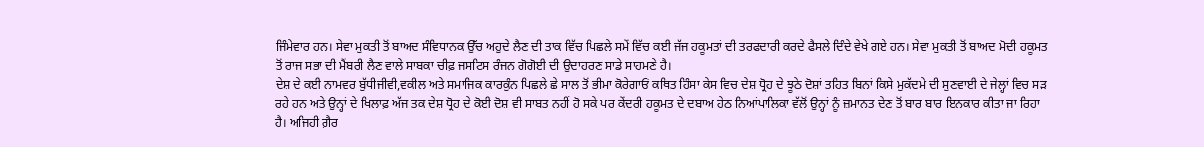ਜਿੰਮੇਵਾਰ ਹਨ। ਸੇਵਾ ਮੁਕਤੀ ਤੋਂ ਬਾਅਦ ਸੰਵਿਧਾਨਕ ਉੱਚ ਅਹੁਦੇ ਲੈਣ ਦੀ ਤਾਕ ਵਿੱਚ ਪਿਛਲੇ ਸਮੇਂ ਵਿੱਚ ਕਈ ਜੱਜ ਹਕੂਮਤਾਂ ਦੀ ਤਰਫਦਾਰੀ ਕਰਦੇ ਫੈਸਲੇ ਦਿੰਦੇ ਵੇਖੇ ਗਏ ਹਨ। ਸੇਵਾ ਮੁਕਤੀ ਤੋਂ ਬਾਅਦ ਮੋਦੀ ਹਕੂਮਤ ਤੋਂ ਰਾਜ ਸਭਾ ਦੀ ਮੈਂਬਰੀ ਲੈਣ ਵਾਲੇ ਸਾਬਕਾ ਚੀਫ਼ ਜਸਟਿਸ ਰੰਜਨ ਗੋਗੋਈ ਦੀ ਉਦਾਹਰਣ ਸਾਡੇ ਸਾਹਮਣੇ ਹੈ।
ਦੇਸ਼ ਦੇ ਕਈ ਨਾਮਵਰ ਬੁੱਧੀਜੀਵੀ,ਵਕੀਲ ਅਤੇ ਸਮਾਜਿਕ ਕਾਰਕੁੰਨ ਪਿਛਲੇ ਛੇ ਸਾਲ ਤੋਂ ਭੀਮਾ ਕੋਰੇਗਾਓਂ ਕਥਿਤ ਹਿੰਸਾ ਕੇਸ ਵਿਚ ਦੇਸ਼ ਧ੍ਰੋਹ ਦੇ ਝੂਠੇ ਦੋਸ਼ਾਂ ਤਹਿਤ ਬਿਨਾਂ ਕਿਸੇ ਮੁਕੱਦਮੇ ਦੀ ਸੁਣਵਾਈ ਦੇ ਜੇਲ੍ਹਾਂ ਵਿਚ ਸੜ ਰਹੇ ਹਨ ਅਤੇ ਉਨ੍ਹਾਂ ਦੇ ਖਿਲਾਫ਼ ਅੱਜ ਤਕ ਦੇਸ਼ ਧ੍ਰੋਹ ਦੇ ਕੋਈ ਦੋਸ਼ ਵੀ ਸਾਬਤ ਨਹੀਂ ਹੋ ਸਕੇ ਪਰ ਕੇਂਦਰੀ ਹਕੂਮਤ ਦੇ ਦਬਾਅ ਹੇਠ ਨਿਆਂਪਾਲਿਕਾ ਵੱਲੋਂ ਉਨ੍ਹਾਂ ਨੂੰ ਜ਼ਮਾਨਤ ਦੇਣ ਤੋਂ ਬਾਰ ਬਾਰ ਇਨਕਾਰ ਕੀਤਾ ਜਾ ਰਿਹਾ ਹੈ। ਅਜਿਹੀ ਗ਼ੈਰ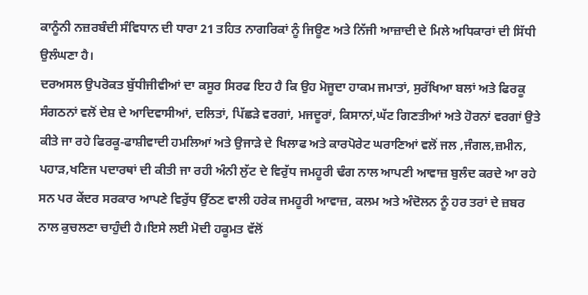ਕਾਨੂੰਨੀ ਨਜ਼ਰਬੰਦੀ ਸੰਵਿਧਾਨ ਦੀ ਧਾਰਾ 21 ਤਹਿਤ ਨਾਗਰਿਕਾਂ ਨੂੰ ਜਿਊਣ ਅਤੇ ਨਿੱਜੀ ਆਜ਼ਾਦੀ ਦੇ ਮਿਲੇ ਅਧਿਕਾਰਾਂ ਦੀ ਸਿੱਧੀ ਉਲੰਘਣਾ ਹੈ।
ਦਰਅਸਲ ਉਪਰੋਕਤ ਬੁੱਧੀਜੀਵੀਆਂ ਦਾ ਕਸੂਰ ਸਿਰਫ ਇਹ ਹੈ ਕਿ ਉਹ ਮੋਜੂਦਾ ਹਾਕਮ ਜਮਾਤਾਂ, ਸੁਰੱਖਿਆ ਬਲਾਂ ਅਤੇ ਫਿਰਕੂ ਸੰਗਠਨਾਂ ਵਲੋਂ ਦੇਸ਼ ਦੇ ਆਦਿਵਾਸੀਆਂ, ਦਲਿਤਾਂ, ਪਿੱਛੜੇ ਵਰਗਾਂ, ਮਜਦੂਰਾਂ, ਕਿਸਾਨਾਂ,ਘੱਟ ਗਿਣਤੀਆਂ ਅਤੇ ਹੋਰਨਾਂ ਵਰਗਾਂ ਉਤੇ ਕੀਤੇ ਜਾ ਰਹੇ ਫਿਰਕੂ-ਫਾਸ਼ੀਵਾਦੀ ਹਮਲਿਆਂ ਅਤੇ ਉਜਾੜੇ ਦੇ ਖਿਲਾਫ ਅਤੇ ਕਾਰਪੋਰੇਟ ਘਰਾਣਿਆਂ ਵਲੋਂ ਜਲ ,ਜੰਗਲ,ਜ਼ਮੀਨ, ਪਹਾੜ,ਖਣਿਜ ਪਦਾਰਥਾਂ ਦੀ ਕੀਤੀ ਜਾ ਰਹੀ ਅੰਨੀ ਲੁੱਟ ਦੇ ਵਿਰੁੱਧ ਜਮਹੂਰੀ ਢੰਗ ਨਾਲ ਆਪਣੀ ਆਵਾਜ਼ ਬੁਲੰਦ ਕਰਦੇ ਆ ਰਹੇ ਸਨ ਪਰ ਕੇਂਦਰ ਸਰਕਾਰ ਆਪਣੇ ਵਿਰੁੱਧ ਉੱਠਣ ਵਾਲੀ ਹਰੇਕ ਜਮਹੂਰੀ ਆਵਾਜ਼, ਕਲਮ ਅਤੇ ਅੰਦੋਲਨ ਨੂੰ ਹਰ ਤਰਾਂ ਦੇ ਜ਼ਬਰ ਨਾਲ ਕੁਚਲਣਾ ਚਾਹੁੰਦੀ ਹੈ।ਇਸੇ ਲਈ ਮੋਦੀ ਹਕੂਮਤ ਵੱਲੋਂ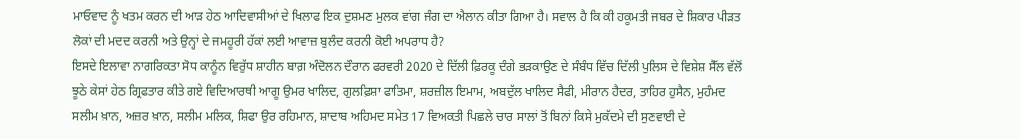ਮਾਓਵਾਦ ਨੂੰ ਖਤਮ ਕਰਨ ਦੀ ਆੜ ਹੇਠ ਆਦਿਵਾਸੀਆਂ ਦੇ ਖਿਲਾਫ ਇਕ ਦੁਸ਼ਮਣ ਮੁਲਕ ਵਾਂਗ ਜੰਗ ਦਾ ਐਲਾਨ ਕੀਤਾ ਗਿਆ ਹੈ। ਸਵਾਲ ਹੈ ਕਿ ਕੀ ਹਕੂਮਤੀ ਜਬਰ ਦੇ ਸ਼ਿਕਾਰ ਪੀੜਤ ਲੋਕਾਂ ਦੀ ਮਦਦ ਕਰਨੀ ਅਤੇ ਉਨ੍ਹਾਂ ਦੇ ਜਮਹੂਰੀ ਹੱਕਾਂ ਲਈ ਆਵਾਜ਼ ਬੁਲੰਦ ਕਰਨੀ ਕੋਈ ਅਪਰਾਧ ਹੈ?
ਇਸਦੇ ਇਲਾਵਾ ਨਾਗਰਿਕਤਾ ਸੋਧ ਕਾਨੂੰਨ ਵਿਰੁੱਧ ਸ਼ਾਹੀਨ ਬਾਗ਼ ਅੰਦੋਲਨ ਦੌਰਾਨ ਫਰਵਰੀ 2020 ਦੇ ਦਿੱਲੀ ਫ਼ਿਰਕੂ ਦੰਗੇ ਭੜਕਾਉਣ ਦੇ ਸੰਬੰਧ ਵਿੱਚ ਦਿੱਲੀ ਪੁਲਿਸ ਦੇ ਵਿਸ਼ੇਸ਼ ਸੈੱਲ ਵੱਲੋਂ ਝੂਠੇ ਕੇਸਾਂ ਹੇਠ ਗ੍ਰਿਫਤਾਰ ਕੀਤੇ ਗਏ ਵਿਦਿਆਰਥੀ ਆਗੂ ਉਮਰ ਖਾਲਿਦ, ਗੁਲਫ਼ਿਸ਼ਾ ਫਾਤਿਮਾ, ਸ਼ਰਜ਼ੀਲ ਇਮਾਮ, ਅਬਦੁੱਲ ਖਾਲਿਦ ਸੈਫੀ, ਮੀਰਾਨ ਹੈਦਰ, ਤਾਹਿਰ ਹੁਸੈਨ, ਮੁਹੰਮਦ ਸਲੀਮ ਖ਼ਾਨ, ਅਜ਼ਰ ਖ਼ਾਨ, ਸਲੀਮ ਮਲਿਕ, ਸ਼ਿਫਾ ਉਰ ਰਹਿਮਾਨ, ਸ਼ਾਦਾਬ ਅਹਿਮਦ ਸਮੇਤ 17 ਵਿਅਕਤੀ ਪਿਛਲੇ ਚਾਰ ਸਾਲਾਂ ਤੋਂ ਬਿਨਾਂ ਕਿਸੇ ਮੁਕੱਦਮੇ ਦੀ ਸੁਣਵਾਈ ਦੇ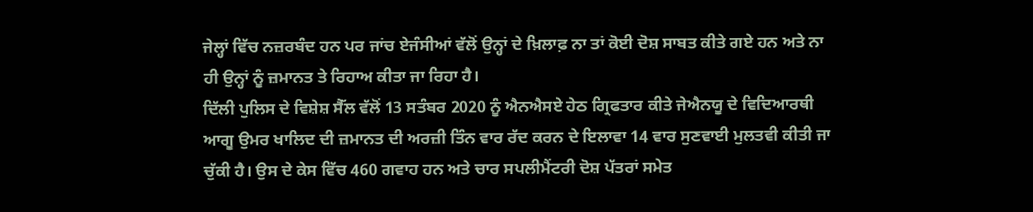ਜੇਲ੍ਹਾਂ ਵਿੱਚ ਨਜ਼ਰਬੰਦ ਹਨ ਪਰ ਜਾਂਚ ਏਜੰਸੀਆਂ ਵੱਲੋਂ ਉਨ੍ਹਾਂ ਦੇ ਖ਼ਿਲਾਫ਼ ਨਾ ਤਾਂ ਕੋਈ ਦੋਸ਼ ਸਾਬਤ ਕੀਤੇ ਗਏ ਹਨ ਅਤੇ ਨਾ ਹੀ ਉਨ੍ਹਾਂ ਨੂੰ ਜ਼ਮਾਨਤ ਤੇ ਰਿਹਾਅ ਕੀਤਾ ਜਾ ਰਿਹਾ ਹੈ।
ਦਿੱਲੀ ਪੁਲਿਸ ਦੇ ਵਿਸ਼ੇਸ਼ ਸੈੱਲ ਵੱਲੋਂ 13 ਸਤੰਬਰ 2020 ਨੂੰ ਐਨਐਸਏ ਹੇਠ ਗ੍ਰਿਫਤਾਰ ਕੀਤੇ ਜੇਐਨਯੂ ਦੇ ਵਿਦਿਆਰਥੀ ਆਗੂ ਉਮਰ ਖਾਲਿਦ ਦੀ ਜ਼ਮਾਨਤ ਦੀ ਅਰਜ਼ੀ ਤਿੰਨ ਵਾਰ ਰੱਦ ਕਰਨ ਦੇ ਇਲਾਵਾ 14 ਵਾਰ ਸੁਣਵਾਈ ਮੁਲਤਵੀ ਕੀਤੀ ਜਾ ਚੁੱਕੀ ਹੈ। ਉਸ ਦੇ ਕੇਸ ਵਿੱਚ 460 ਗਵਾਹ ਹਨ ਅਤੇ ਚਾਰ ਸਪਲੀਮੈਂਟਰੀ ਦੋਸ਼ ਪੱਤਰਾਂ ਸਮੇਤ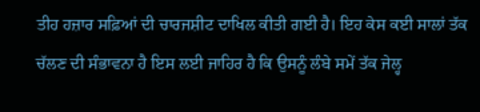ਤੀਹ ਹਜ਼ਾਰ ਸਫ਼ਿਆਂ ਦੀ ਚਾਰਜਸ਼ੀਟ ਦਾਖਿਲ ਕੀਤੀ ਗਈ ਹੈ। ਇਹ ਕੇਸ ਕਈ ਸਾਲਾਂ ਤੱਕ ਚੱਲਣ ਦੀ ਸੰਭਾਵਨਾ ਹੈ ਇਸ ਲਈ ਜਾਹਿਰ ਹੈ ਕਿ ਉਸਨੂੰ ਲੰਬੇ ਸਮੇਂ ਤੱਕ ਜੇਲ੍ਹ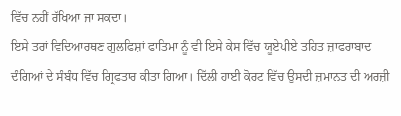ਵਿੱਚ ਨਹੀਂ ਰੱਖਿਆ ਜਾ ਸਕਦਾ।
ਇਸੇ ਤਰਾਂ ਵਿਦਿਆਰਥਣ ਗੁਲਫਿਸ਼ਾਂ ਫਾਤਿਮਾ ਨੂੰ ਵੀ ਇਸੇ ਕੇਸ ਵਿੱਚ ਯੂਏਪੀਏ ਤਹਿਤ ਜ਼ਾਫਰਾਬਾਦ ਦੰਗਿਆਂ ਦੇ ਸੰਬੰਧ ਵਿੱਚ ਗ੍ਰਿਫਤਾਰ ਕੀਤਾ ਗਿਆ। ਦਿੱਲੀ ਹਾਈ ਕੋਰਟ ਵਿੱਚ ਉਸਦੀ ਜ਼ਮਾਨਤ ਦੀ ਅਰਜ਼ੀ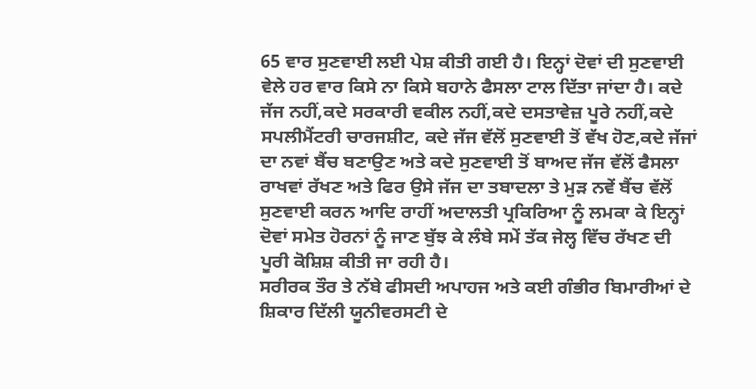65 ਵਾਰ ਸੁਣਵਾਈ ਲਈ ਪੇਸ਼ ਕੀਤੀ ਗਈ ਹੈ। ਇਨ੍ਹਾਂ ਦੋਵਾਂ ਦੀ ਸੁਣਵਾਈ ਵੇਲੇ ਹਰ ਵਾਰ ਕਿਸੇ ਨਾ ਕਿਸੇ ਬਹਾਨੇ ਫੈਸਲਾ ਟਾਲ ਦਿੱਤਾ ਜਾਂਦਾ ਹੈ। ਕਦੇ ਜੱਜ ਨਹੀਂ,ਕਦੇ ਸਰਕਾਰੀ ਵਕੀਲ ਨਹੀਂ,ਕਦੇ ਦਸਤਾਵੇਜ਼ ਪੂਰੇ ਨਹੀਂ,ਕਦੇ ਸਪਲੀਮੈਂਟਰੀ ਚਾਰਜਸ਼ੀਟ, ਕਦੇ ਜੱਜ ਵੱਲੋਂ ਸੁਣਵਾਈ ਤੋਂ ਵੱਖ ਹੋਣ,ਕਦੇ ਜੱਜਾਂ ਦਾ ਨਵਾਂ ਬੈਂਚ ਬਣਾਉਣ ਅਤੇ ਕਦੇ ਸੁਣਵਾਈ ਤੋਂ ਬਾਅਦ ਜੱਜ ਵੱਲੋਂ ਫੈਸਲਾ ਰਾਖਵਾਂ ਰੱਖਣ ਅਤੇ ਫਿਰ ਉਸੇ ਜੱਜ ਦਾ ਤਬਾਦਲਾ ਤੇ ਮੁੜ ਨਵੇਂ ਬੈਂਚ ਵੱਲੋਂ ਸੁਣਵਾਈ ਕਰਨ ਆਦਿ ਰਾਹੀਂ ਅਦਾਲਤੀ ਪ੍ਰਕਿਰਿਆ ਨੂੰ ਲਮਕਾ ਕੇ ਇਨ੍ਹਾਂ ਦੋਵਾਂ ਸਮੇਤ ਹੋਰਨਾਂ ਨੂੰ ਜਾਣ ਬੁੱਝ ਕੇ ਲੰਬੇ ਸਮੇਂ ਤੱਕ ਜੇਲ੍ਹ ਵਿੱਚ ਰੱਖਣ ਦੀ ਪੂਰੀ ਕੋਸ਼ਿਸ਼ ਕੀਤੀ ਜਾ ਰਹੀ ਹੈ।
ਸਰੀਰਕ ਤੌਰ ਤੇ ਨੱਬੇ ਫੀਸਦੀ ਅਪਾਹਜ ਅਤੇ ਕਈ ਗੰਭੀਰ ਬਿਮਾਰੀਆਂ ਦੇ ਸ਼ਿਕਾਰ ਦਿੱਲੀ ਯੂਨੀਵਰਸਟੀ ਦੇ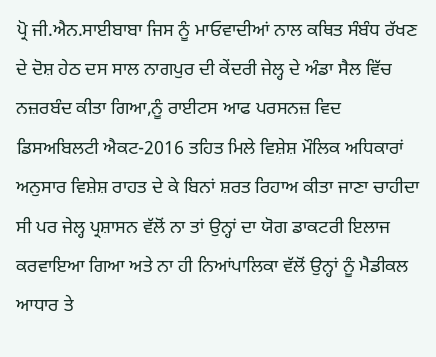ਪ੍ਰੋ ਜੀ.ਐਨ.ਸਾਈਬਾਬਾ ਜਿਸ ਨੂੰ ਮਾਓਵਾਦੀਆਂ ਨਾਲ ਕਥਿਤ ਸੰਬੰਧ ਰੱਖਣ ਦੇ ਦੋਸ਼ ਹੇਠ ਦਸ ਸਾਲ ਨਾਗਪੁਰ ਦੀ ਕੇਂਦਰੀ ਜੇਲ੍ਹ ਦੇ ਅੰਡਾ ਸੈਲ ਵਿੱਚ ਨਜ਼ਰਬੰਦ ਕੀਤਾ ਗਿਆ,ਨੂੰ ਰਾਈਟਸ ਆਫ ਪਰਸਨਜ਼ ਵਿਦ ਡਿਸਅਬਿਲਟੀ ਐਕਟ-2016 ਤਹਿਤ ਮਿਲੇ ਵਿਸ਼ੇਸ਼ ਮੌਲਿਕ ਅਧਿਕਾਰਾਂ ਅਨੁਸਾਰ ਵਿਸ਼ੇਸ਼ ਰਾਹਤ ਦੇ ਕੇ ਬਿਨਾਂ ਸ਼ਰਤ ਰਿਹਾਅ ਕੀਤਾ ਜਾਣਾ ਚਾਹੀਦਾ ਸੀ ਪਰ ਜੇਲ੍ਹ ਪ੍ਰਸ਼ਾਸਨ ਵੱਲੋਂ ਨਾ ਤਾਂ ਉਨ੍ਹਾਂ ਦਾ ਯੋਗ ਡਾਕਟਰੀ ਇਲਾਜ ਕਰਵਾਇਆ ਗਿਆ ਅਤੇ ਨਾ ਹੀ ਨਿਆਂਪਾਲਿਕਾ ਵੱਲੋਂ ਉਨ੍ਹਾਂ ਨੂੰ ਮੈਡੀਕਲ ਆਧਾਰ ਤੇ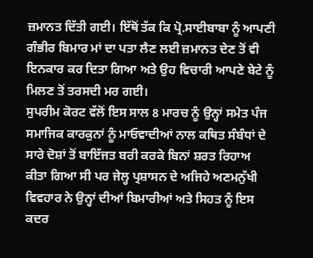ਜ਼ਮਾਨਤ ਦਿੱਤੀ ਗਈ। ਇੱਥੋਂ ਤੱਕ ਕਿ ਪ੍ਰੋ.ਸਾਈਬਾਬਾ ਨੂੰ ਆਪਣੀ ਗੰਭੀਰ ਬਿਮਾਰ ਮਾਂ ਦਾ ਪਤਾ ਲੈਣ ਲਈ ਜ਼ਮਾਨਤ ਦੇਣ ਤੋਂ ਵੀ ਇਨਕਾਰ ਕਰ ਦਿਤਾ ਗਿਆ ਅਤੇ ਉਹ ਵਿਚਾਰੀ ਆਪਣੇ ਬੇਟੇ ਨੂੰ ਮਿਲਣ ਤੋਂ ਤਰਸਦੀ ਮਰ ਗਈ।
ਸੁਪਰੀਮ ਕੋਰਟ ਵੱਲੋਂ ਇਸ ਸਾਲ 8 ਮਾਰਚ ਨੂੰ ਉਨ੍ਹਾਂ ਸਮੇਤ ਪੰਜ ਸਮਾਜਿਕ ਕਾਰਕੁਨਾਂ ਨੂੰ ਮਾਓਵਾਦੀਆਂ ਨਾਲ ਕਥਿਤ ਸੰਬੰਧਾਂ ਦੇ ਸਾਰੇ ਦੋਸ਼ਾਂ ਤੋਂ ਬਾਇੱਜਤ ਬਰੀ ਕਰਕੇ ਬਿਨਾਂ ਸ਼ਰਤ ਰਿਹਾਅ ਕੀਤਾ ਗਿਆ ਸੀ ਪਰ ਜੇਲ੍ਹ ਪ੍ਰਸ਼ਾਸਨ ਦੇ ਅਜਿਹੇ ਅਣਮਨੁੱਖੀ ਵਿਵਹਾਰ ਨੇ ਉਨ੍ਹਾਂ ਦੀਆਂ ਬਿਮਾਰੀਆਂ ਅਤੇ ਸਿਹਤ ਨੂੰ ਇਸ ਕਦਰ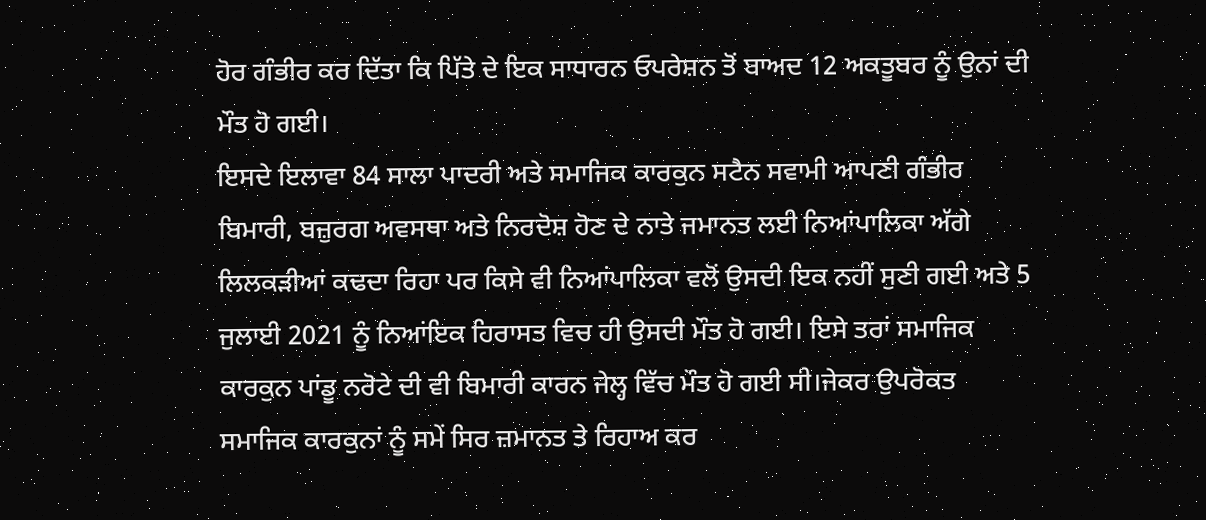ਹੋਰ ਗੰਭੀਰ ਕਰ ਦਿੱਤਾ ਕਿ ਪਿੱਤੇ ਦੇ ਇਕ ਸਾਧਾਰਨ ਓਪਰੇਸ਼ਨ ਤੋਂ ਬਾਅਦ 12 ਅਕਤੂਬਰ ਨੂੰ ਉਨਾਂ ਦੀ ਮੌਤ ਹੋ ਗਈ।
ਇਸਦੇ ਇਲਾਵਾ 84 ਸਾਲਾ ਪਾਦਰੀ ਅਤੇ ਸਮਾਜਿਕ ਕਾਰਕੁਨ ਸਟੈਨ ਸਵਾਮੀ ਆਪਣੀ ਗੰਭੀਰ ਬਿਮਾਰੀ, ਬਜ਼ੁਰਗ ਅਵਸਥਾ ਅਤੇ ਨਿਰਦੋਸ਼ ਹੋਣ ਦੇ ਨਾਤੇ ਜਮਾਨਤ ਲਈ ਨਿਆਂਪਾਲਿਕਾ ਅੱਗੇ ਲਿਲਕੜੀਆਂ ਕਢਦਾ ਰਿਹਾ ਪਰ ਕਿਸੇ ਵੀ ਨਿਆਂਪਾਲਿਕਾ ਵਲੋਂ ਉਸਦੀ ਇਕ ਨਹੀਂ ਸੁਣੀ ਗਈ ਅਤੇ 5 ਜੁਲਾਈ 2021 ਨੂੰ ਨਿਆਂਇਕ ਹਿਰਾਸਤ ਵਿਚ ਹੀ ਉਸਦੀ ਮੌਤ ਹੋ ਗਈ। ਇਸੇ ਤਰਾਂ ਸਮਾਜਿਕ ਕਾਰਕੁਨ ਪਾਂਡੂ ਨਰੋਟੇ ਦੀ ਵੀ ਬਿਮਾਰੀ ਕਾਰਨ ਜੇਲ੍ਹ ਵਿੱਚ ਮੌਤ ਹੋ ਗਈ ਸੀ।ਜੇਕਰ ਉਪਰੋਕਤ ਸਮਾਜਿਕ ਕਾਰਕੁਨਾਂ ਨੂੰ ਸਮੇਂ ਸਿਰ ਜ਼ਮਾਨਤ ਤੇ ਰਿਹਾਅ ਕਰ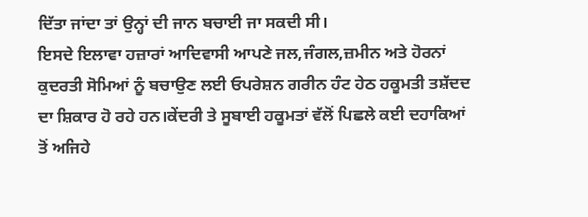ਦਿੱਤਾ ਜਾਂਦਾ ਤਾਂ ਉਨ੍ਹਾਂ ਦੀ ਜਾਨ ਬਚਾਈ ਜਾ ਸਕਦੀ ਸੀ।
ਇਸਦੇ ਇਲਾਵਾ ਹਜ਼ਾਰਾਂ ਆਦਿਵਾਸੀ ਆਪਣੇ ਜਲ,ਜੰਗਲ,ਜ਼ਮੀਨ ਅਤੇ ਹੋਰਨਾਂ ਕੁਦਰਤੀ ਸੋਮਿਆਂ ਨੂੰ ਬਚਾਉਣ ਲਈ ਓਪਰੇਸ਼ਨ ਗਰੀਨ ਹੰਟ ਹੇਠ ਹਕੂਮਤੀ ਤਸ਼ੱਦਦ ਦਾ ਸ਼ਿਕਾਰ ਹੋ ਰਹੇ ਹਨ।ਕੇਂਦਰੀ ਤੇ ਸੂਬਾਈ ਹਕੂਮਤਾਂ ਵੱਲੋਂ ਪਿਛਲੇ ਕਈ ਦਹਾਕਿਆਂ ਤੋਂ ਅਜਿਹੇ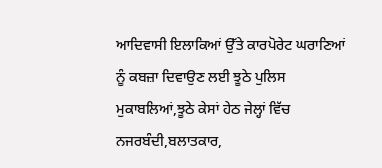ਆਦਿਵਾਸੀ ਇਲਾਕਿਆਂ ਉੱਤੇ ਕਾਰਪੋਰੇਟ ਘਰਾਣਿਆਂ ਨੂੰ ਕਬਜ਼ਾ ਦਿਵਾਉਣ ਲਈ ਝੂਠੇ ਪੁਲਿਸ ਮੁਕਾਬਲਿਆਂ,ਝੂਠੇ ਕੇਸਾਂ ਹੇਠ ਜੇਲ੍ਹਾਂ ਵਿੱਚ ਨਜਰਬੰਦੀ,ਬਲਾਤਕਾਰ,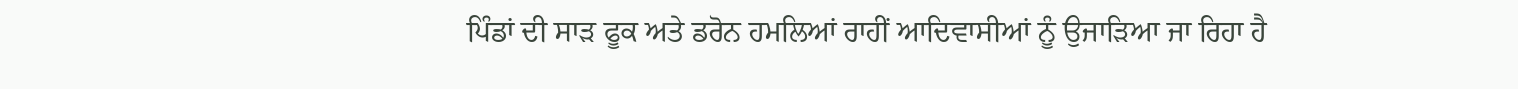ਪਿੰਡਾਂ ਦੀ ਸਾੜ ਫੂਕ ਅਤੇ ਡਰੋਨ ਹਮਲਿਆਂ ਰਾਹੀਂ ਆਦਿਵਾਸੀਆਂ ਨੂੰ ਉਜਾੜਿਆ ਜਾ ਰਿਹਾ ਹੈ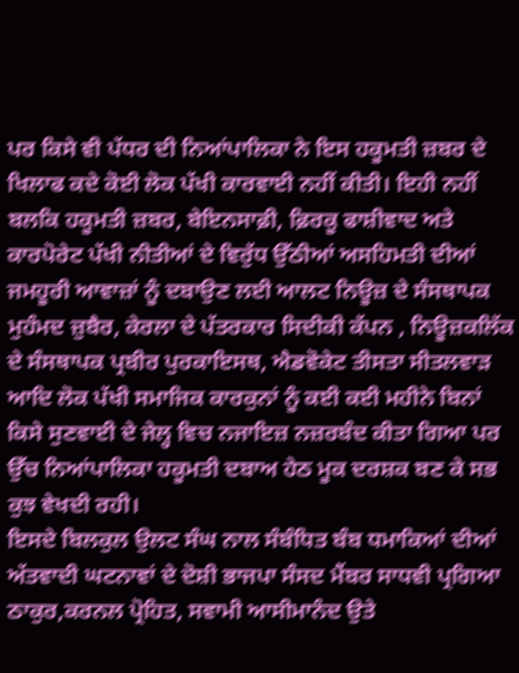ਪਰ ਕਿਸੇ ਵੀ ਪੱਧਰ ਦੀ ਨਿਆਂਪਾਲਿਕਾ ਨੇ ਇਸ ਹਕੂਮਤੀ ਜ਼ਬਰ ਦੇ ਖਿਲਾਫ ਕਦੇ ਕੋਈ ਲੋਕ ਪੱਖੀ ਕਾਰਵਾਈ ਨਹੀਂ ਕੀਤੀ। ਇਹੀ ਨਹੀਂ ਬਲਕਿ ਹਕੂਮਤੀ ਜ਼ਬਰ, ਬੇਇਨਸਾਫ਼ੀ, ਫ਼ਿਰਕੂ ਫਾਸ਼ੀਵਾਦ ਅਤੇ ਕਾਰਪੋਰੇਟ ਪੱਖੀ ਨੀਤੀਆਂ ਦੇ ਵਿਰੁੱਧ ਉੱਠੀਆਂ ਅਸਹਿਮਤੀ ਦੀਆਂ ਜਮਹੂਰੀ ਆਵਾਜ਼ਾਂ ਨੂੰ ਦਬਾਉਣ ਲਈ ਆਲਟ ਨਿਊਜ਼ ਦੇ ਸੰਸਥਾਪਕ ਮੁਹੰਮਦ ਜ਼ੁਬੈਰ, ਕੇਰਲਾ ਦੇ ਪੱਤਰਕਾਰ ਸਿਦੀਕੀ ਕੱਪਨ , ਨਿਊਜ਼ਕਲਿੱਕ ਦੇ ਸੰਸਥਾਪਕ ਪ੍ਰਬੀਰ ਪੁਰਕਾਇਸਥ, ਐਡਵੋਕੇਟ ਤੀਸਤਾ ਸੀਤਲਵਾੜ ਆਦਿ ਲੋਕ ਪੱਖੀ ਸਮਾਜਿਕ ਕਾਰਕੁਨਾਂ ਨੂੰ ਕਈ ਕਈ ਮਹੀਨੇ ਬਿਨਾਂ ਕਿਸੇ ਸੁਣਵਾਈ ਦੇ ਜੇਲ੍ਹ ਵਿਚ ਨਜਾਇਜ਼ ਨਜ਼ਰਬੰਦ ਕੀਤਾ ਗਿਆ ਪਰ ਉੱਚ ਨਿਆਂਪਾਲਿਕਾ ਹਕੂਮਤੀ ਦਬਾਅ ਹੇਠ ਮੂਕ ਦਰਸ਼ਕ ਬਣ ਕੇ ਸਭ ਕੁਝ ਵੇਖਦੀ ਰਹੀ।
ਇਸਦੇ ਬਿਲਕੁਲ ਉਲਟ ਸੰਘ ਨਾਲ ਸੰਬੰਧਿਤ ਬੰਬ ਧਮਾਕਿਆਂ ਦੀਆਂ ਅੱਤਵਾਦੀ ਘਟਨਾਵਾਂ ਦੇ ਦੋਸ਼ੀ ਭਾਜਪਾ ਸੰਸਦ ਮੈਂਬਰ ਸਾਧਵੀ ਪ੍ਰਗਿਆ ਠਾਕੁਰ,ਕਰਨਲ ਪ੍ਰੋਹਿਤ, ਸਵਾਮੀ ਆਸੀਮਾਨੰਦ ਉਤੇ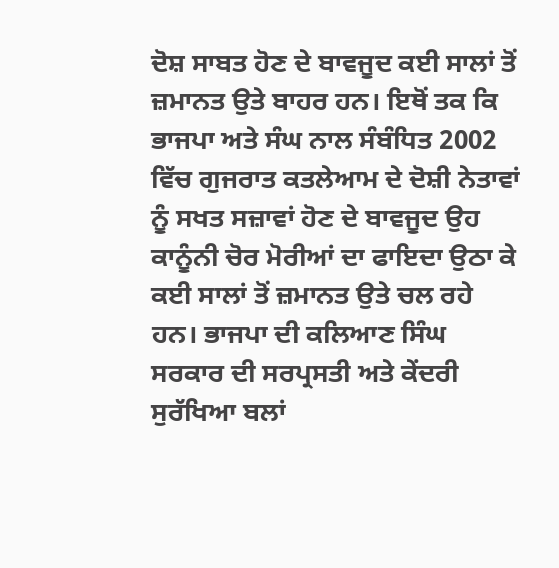ਦੋਸ਼ ਸਾਬਤ ਹੋਣ ਦੇ ਬਾਵਜੂਦ ਕਈ ਸਾਲਾਂ ਤੋਂ ਜ਼ਮਾਨਤ ਉਤੇ ਬਾਹਰ ਹਨ। ਇਥੋਂ ਤਕ ਕਿ ਭਾਜਪਾ ਅਤੇ ਸੰਘ ਨਾਲ ਸੰਬੰਧਿਤ 2002 ਵਿੱਚ ਗੁਜਰਾਤ ਕਤਲੇਆਮ ਦੇ ਦੋਸ਼ੀ ਨੇਤਾਵਾਂ ਨੂੰ ਸਖਤ ਸਜ਼ਾਵਾਂ ਹੋਣ ਦੇ ਬਾਵਜੂਦ ਉਹ ਕਾਨੂੰਨੀ ਚੋਰ ਮੋਰੀਆਂ ਦਾ ਫਾਇਦਾ ਉਠਾ ਕੇ ਕਈ ਸਾਲਾਂ ਤੋਂ ਜ਼ਮਾਨਤ ਉਤੇ ਚਲ ਰਹੇ ਹਨ। ਭਾਜਪਾ ਦੀ ਕਲਿਆਣ ਸਿੰਘ ਸਰਕਾਰ ਦੀ ਸਰਪ੍ਰਸਤੀ ਅਤੇ ਕੇਂਦਰੀ ਸੁਰੱਖਿਆ ਬਲਾਂ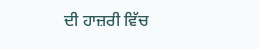ਦੀ ਹਾਜ਼ਰੀ ਵਿੱਚ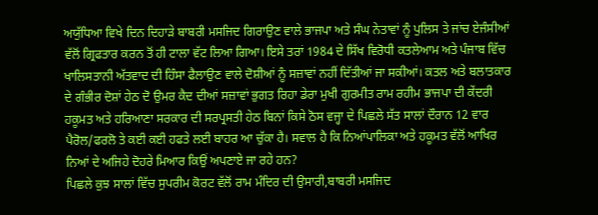ਅਯੁੱਧਿਆ ਵਿਖੇ ਦਿਨ ਦਿਹਾੜੇ ਬਾਬਰੀ ਮਸਜਿਦ ਗਿਰਾਉਣ ਵਾਲੇ ਭਾਜਪਾ ਅਤੇ ਸੰਘ ਨੇਤਾਵਾਂ ਨੂੰ ਪੁਲਿਸ ਤੇ ਜਾਂਚ ਏਜੰਸੀਆਂ ਵੱਲੋਂ ਗ੍ਰਿਫਤਾਰ ਕਰਨ ਤੋਂ ਹੀ ਟਾਲਾ ਵੱਟ ਲਿਆ ਗਿਆ। ਇਸੇ ਤਰਾਂ 1984 ਦੇ ਸਿੱਖ ਵਿਰੋਧੀ ਕਤਲੇਆਮ ਅਤੇ ਪੰਜਾਬ ਵਿੱਚ ਖਾਲਿਸਤਾਨੀ ਅੱਤਵਾਦ ਦੀ ਹਿੰਸਾ ਫੈਲਾਉਣ ਵਾਲੇ ਦੋਸ਼ੀਆਂ ਨੂੰ ਸਜ਼ਾਵਾਂ ਨਹੀਂ ਦਿੱਤੀਆਂ ਜਾ ਸਕੀਆਂ। ਕਤਲ ਅਤੇ ਬਲਾਤਕਾਰ ਦੇ ਗੰਭੀਰ ਦੋਸ਼ਾਂ ਹੇਠ ਦੋ ਉਮਰ ਕੈਦ ਦੀਆਂ ਸਜ਼ਾਵਾਂ ਭੁਗਤ ਰਿਹਾ ਡੇਰਾ ਮੁਖੀ ਗੁਰਮੀਤ ਰਾਮ ਰਹੀਮ ਭਾਜਪਾ ਦੀ ਕੇਂਦਰੀ ਹਕੂਮਤ ਅਤੇ ਹਰਿਆਣਾ ਸਰਕਾਰ ਦੀ ਸਰਪ੍ਰਸਤੀ ਹੇਠ ਬਿਨਾਂ ਕਿਸੇ ਠੋਸ ਵਜ੍ਹਾ ਦੇ ਪਿਛਲੇ ਸੱਤ ਸਾਲਾਂ ਦੌਰਾਨ 12 ਵਾਰ ਪੈਰੋਲ/ਫਰਲੋ ਤੇ ਕਈ ਕਈ ਹਫਤੇ ਲਈ ਬਾਹਰ ਆ ਚੁੱਕਾ ਹੈ। ਸਵਾਲ ਹੈ ਕਿ ਨਿਆਂਪਾਲਿਕਾ ਅਤੇ ਹਕੂਮਤ ਵੱਲੋਂ ਆਖਿਰ ਨਿਆਂ ਦੇ ਅਜਿਹੇ ਦੋਹਰੇ ਮਿਆਰ ਕਿਉਂ ਅਪਣਾਏ ਜਾ ਰਹੇ ਹਨ?
ਪਿਛਲੇ ਕੁਝ ਸਾਲਾਂ ਵਿੱਚ ਸੁਪਰੀਮ ਕੋਰਟ ਵੱਲੋਂ ਰਾਮ ਮੰਦਿਰ ਦੀ ਉਸਾਰੀ,ਬਾਬਰੀ ਮਸਜਿਦ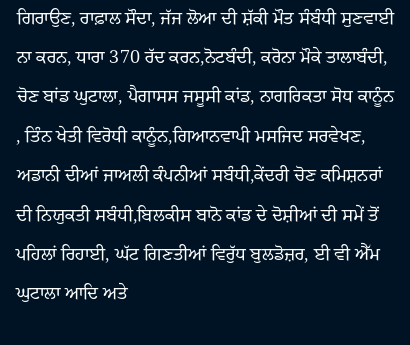ਗਿਰਾਉਣ, ਰਾਫ਼ਾਲ ਸੌਦਾ, ਜੱਜ ਲੋਆ ਦੀ ਸ਼ੱਕੀ ਮੌਤ ਸੰਬੰਧੀ ਸੁਣਵਾਈ ਨਾ ਕਰਨ, ਧਾਰਾ 370 ਰੱਦ ਕਰਨ,ਨੋਟਬੰਦੀ, ਕਰੋਨਾ ਮੌਕੇ ਤਾਲਾਬੰਦੀ, ਚੋਣ ਬਾਂਡ ਘੁਟਾਲਾ, ਪੈਗਾਸਸ ਜਸੂਸੀ ਕਾਂਡ, ਨਾਗਰਿਕਤਾ ਸੋਧ ਕਾਨੂੰਨ , ਤਿੰਨ ਖੇਤੀ ਵਿਰੋਧੀ ਕਾਨੂੰਨ,ਗਿਆਨਵਾਪੀ ਮਸਜਿਦ ਸਰਵੇਖਣ, ਅਡਾਨੀ ਦੀਆਂ ਜਾਅਲੀ ਕੰਪਨੀਆਂ ਸਬੰਧੀ,ਕੇਂਦਰੀ ਚੋਣ ਕਮਿਸ਼ਨਰਾਂ ਦੀ ਨਿਯੁਕਤੀ ਸਬੰਧੀ,ਬਿਲਕੀਸ ਬਾਨੋ ਕਾਂਡ ਦੇ ਦੋਸ਼ੀਆਂ ਦੀ ਸਮੇਂ ਤੋਂ ਪਹਿਲਾਂ ਰਿਹਾਈ, ਘੱਟ ਗਿਣਤੀਆਂ ਵਿਰੁੱਧ ਬੁਲਡੋਜ਼ਰ, ਈ ਵੀ ਐੱਮ ਘੁਟਾਲਾ ਆਦਿ ਅਤੇ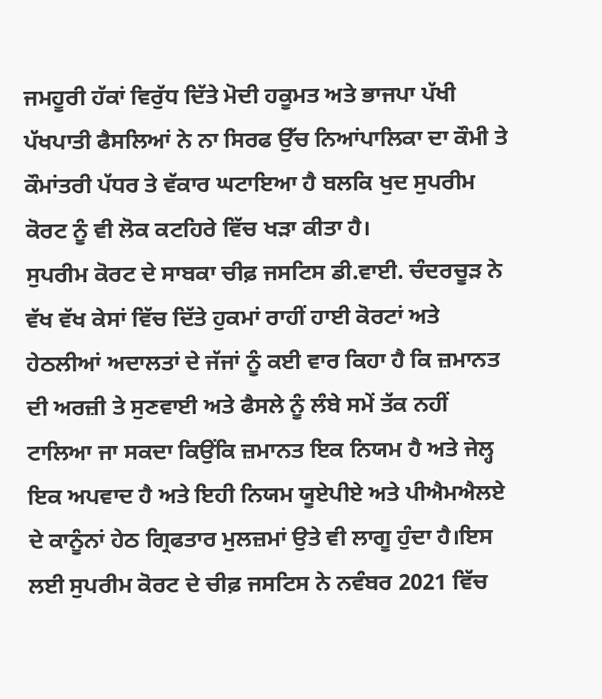ਜਮਹੂਰੀ ਹੱਕਾਂ ਵਿਰੁੱਧ ਦਿੱਤੇ ਮੋਦੀ ਹਕੂਮਤ ਅਤੇ ਭਾਜਪਾ ਪੱਖੀ ਪੱਖਪਾਤੀ ਫੈਸਲਿਆਂ ਨੇ ਨਾ ਸਿਰਫ ਉੱਚ ਨਿਆਂਪਾਲਿਕਾ ਦਾ ਕੌਮੀ ਤੇ ਕੌਮਾਂਤਰੀ ਪੱਧਰ ਤੇ ਵੱਕਾਰ ਘਟਾਇਆ ਹੈ ਬਲਕਿ ਖੁਦ ਸੁਪਰੀਮ ਕੋਰਟ ਨੂੰ ਵੀ ਲੋਕ ਕਟਹਿਰੇ ਵਿੱਚ ਖੜਾ ਕੀਤਾ ਹੈ।
ਸੁਪਰੀਮ ਕੋਰਟ ਦੇ ਸਾਬਕਾ ਚੀਫ਼ ਜਸਟਿਸ ਡੀ.ਵਾਈ. ਚੰਦਰਚੂੜ ਨੇ ਵੱਖ ਵੱਖ ਕੇਸਾਂ ਵਿੱਚ ਦਿੱਤੇ ਹੁਕਮਾਂ ਰਾਹੀਂ ਹਾਈ ਕੋਰਟਾਂ ਅਤੇ ਹੇਠਲੀਆਂ ਅਦਾਲਤਾਂ ਦੇ ਜੱਜਾਂ ਨੂੰ ਕਈ ਵਾਰ ਕਿਹਾ ਹੈ ਕਿ ਜ਼ਮਾਨਤ ਦੀ ਅਰਜ਼ੀ ਤੇ ਸੁਣਵਾਈ ਅਤੇ ਫੈਸਲੇ ਨੂੰ ਲੰਬੇ ਸਮੇਂ ਤੱਕ ਨਹੀਂ ਟਾਲਿਆ ਜਾ ਸਕਦਾ ਕਿਉਂਕਿ ਜ਼ਮਾਨਤ ਇਕ ਨਿਯਮ ਹੈ ਅਤੇ ਜੇਲ੍ਹ ਇਕ ਅਪਵਾਦ ਹੈ ਅਤੇ ਇਹੀ ਨਿਯਮ ਯੂਏਪੀਏ ਅਤੇ ਪੀਐਮਐਲਏ ਦੇ ਕਾਨੂੰਨਾਂ ਹੇਠ ਗ੍ਰਿਫਤਾਰ ਮੁਲਜ਼ਮਾਂ ਉਤੇ ਵੀ ਲਾਗੂ ਹੁੰਦਾ ਹੈ।ਇਸ ਲਈ ਸੁਪਰੀਮ ਕੋਰਟ ਦੇ ਚੀਫ਼ ਜਸਟਿਸ ਨੇ ਨਵੰਬਰ 2021 ਵਿੱਚ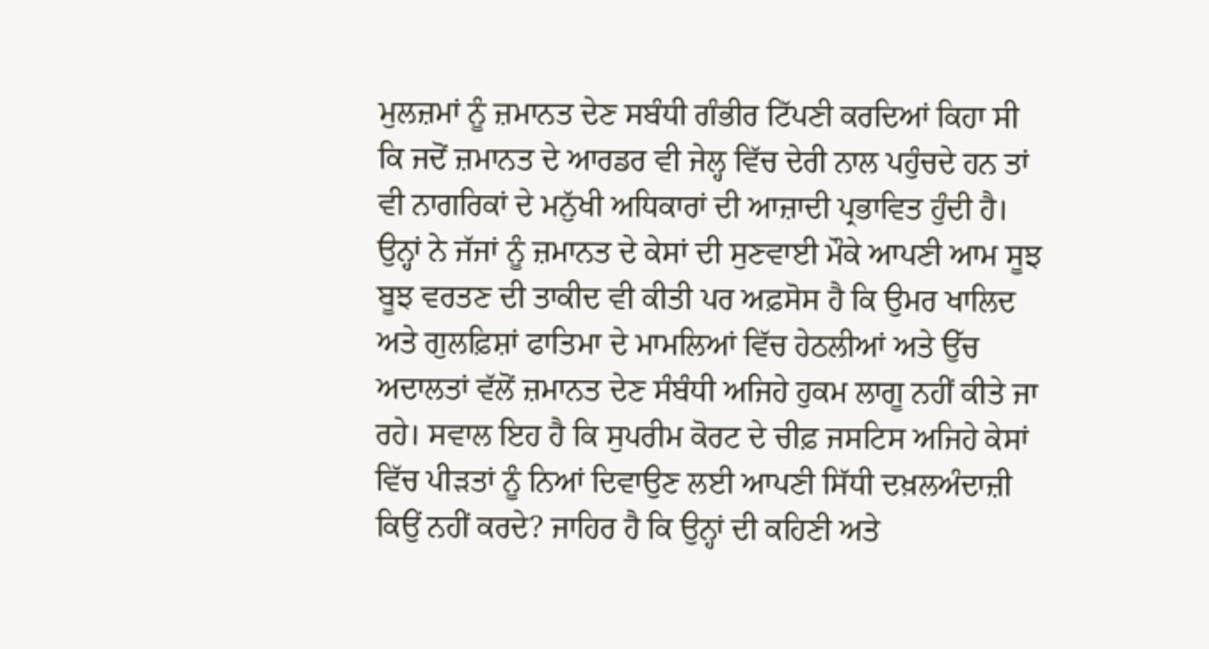ਮੁਲਜ਼ਮਾਂ ਨੂੰ ਜ਼ਮਾਨਤ ਦੇਣ ਸਬੰਧੀ ਗੰਭੀਰ ਟਿੱਪਣੀ ਕਰਦਿਆਂ ਕਿਹਾ ਸੀ ਕਿ ਜਦੋਂ ਜ਼ਮਾਨਤ ਦੇ ਆਰਡਰ ਵੀ ਜੇਲ੍ਹ ਵਿੱਚ ਦੇਰੀ ਨਾਲ ਪਹੁੰਚਦੇ ਹਨ ਤਾਂ ਵੀ ਨਾਗਰਿਕਾਂ ਦੇ ਮਨੁੱਖੀ ਅਧਿਕਾਰਾਂ ਦੀ ਆਜ਼ਾਦੀ ਪ੍ਰਭਾਵਿਤ ਹੁੰਦੀ ਹੈ। ਉਨ੍ਹਾਂ ਨੇ ਜੱਜਾਂ ਨੂੰ ਜ਼ਮਾਨਤ ਦੇ ਕੇਸਾਂ ਦੀ ਸੁਣਵਾਈ ਮੌਕੇ ਆਪਣੀ ਆਮ ਸੂਝ ਬੂਝ ਵਰਤਣ ਦੀ ਤਾਕੀਦ ਵੀ ਕੀਤੀ ਪਰ ਅਫ਼ਸੋਸ ਹੈ ਕਿ ਉਮਰ ਖਾਲਿਦ ਅਤੇ ਗੁਲਫ਼ਿਸ਼ਾਂ ਫਾਤਿਮਾ ਦੇ ਮਾਮਲਿਆਂ ਵਿੱਚ ਹੇਠਲੀਆਂ ਅਤੇ ਉੱਚ ਅਦਾਲਤਾਂ ਵੱਲੋਂ ਜ਼ਮਾਨਤ ਦੇਣ ਸੰਬੰਧੀ ਅਜਿਹੇ ਹੁਕਮ ਲਾਗੂ ਨਹੀਂ ਕੀਤੇ ਜਾ ਰਹੇ। ਸਵਾਲ ਇਹ ਹੈ ਕਿ ਸੁਪਰੀਮ ਕੋਰਟ ਦੇ ਚੀਫ਼ ਜਸਟਿਸ ਅਜਿਹੇ ਕੇਸਾਂ ਵਿੱਚ ਪੀੜਤਾਂ ਨੂੰ ਨਿਆਂ ਦਿਵਾਉਣ ਲਈ ਆਪਣੀ ਸਿੱਧੀ ਦਖ਼ਲਅੰਦਾਜ਼ੀ ਕਿਉਂ ਨਹੀਂ ਕਰਦੇ? ਜਾਹਿਰ ਹੈ ਕਿ ਉਨ੍ਹਾਂ ਦੀ ਕਹਿਣੀ ਅਤੇ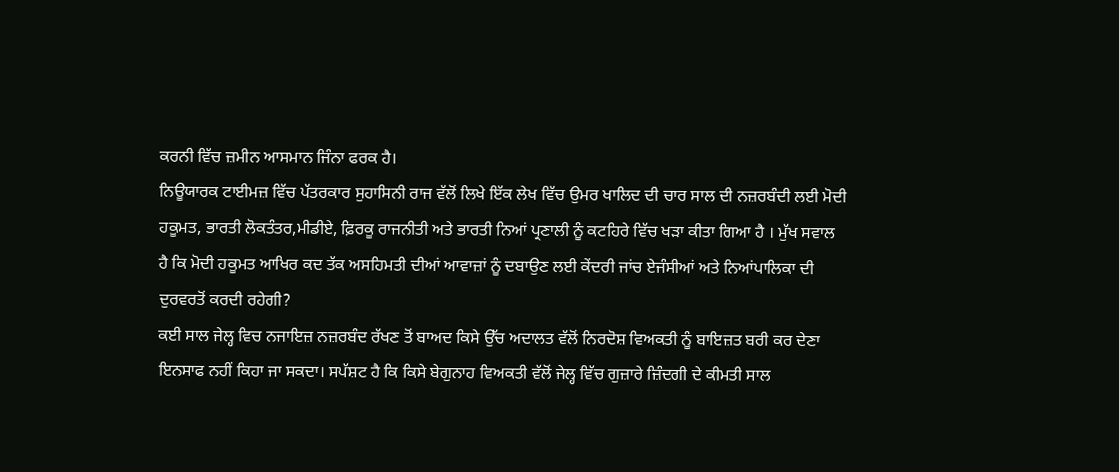ਕਰਨੀ ਵਿੱਚ ਜ਼ਮੀਨ ਆਸਮਾਨ ਜਿੰਨਾ ਫਰਕ ਹੈ।
ਨਿਊਯਾਰਕ ਟਾਈਮਜ਼ ਵਿੱਚ ਪੱਤਰਕਾਰ ਸੁਹਾਸਿਨੀ ਰਾਜ ਵੱਲੋਂ ਲਿਖੇ ਇੱਕ ਲੇਖ ਵਿੱਚ ਉਮਰ ਖਾਲਿਦ ਦੀ ਚਾਰ ਸਾਲ ਦੀ ਨਜ਼ਰਬੰਦੀ ਲਈ ਮੋਦੀ ਹਕੂਮਤ, ਭਾਰਤੀ ਲੋਕਤੰਤਰ,ਮੀਡੀਏ, ਫ਼ਿਰਕੂ ਰਾਜਨੀਤੀ ਅਤੇ ਭਾਰਤੀ ਨਿਆਂ ਪ੍ਰਣਾਲੀ ਨੂੰ ਕਟਹਿਰੇ ਵਿੱਚ ਖੜਾ ਕੀਤਾ ਗਿਆ ਹੈ । ਮੁੱਖ ਸਵਾਲ ਹੈ ਕਿ ਮੋਦੀ ਹਕੂਮਤ ਆਖਿਰ ਕਦ ਤੱਕ ਅਸਹਿਮਤੀ ਦੀਆਂ ਆਵਾਜ਼ਾਂ ਨੂੰ ਦਬਾਉਣ ਲਈ ਕੇਂਦਰੀ ਜਾਂਚ ਏਜੰਸੀਆਂ ਅਤੇ ਨਿਆਂਪਾਲਿਕਾ ਦੀ ਦੁਰਵਰਤੋਂ ਕਰਦੀ ਰਹੇਗੀ?
ਕਈ ਸਾਲ ਜੇਲ੍ਹ ਵਿਚ ਨਜਾਇਜ਼ ਨਜ਼ਰਬੰਦ ਰੱਖਣ ਤੋਂ ਬਾਅਦ ਕਿਸੇ ਉੱਚ ਅਦਾਲਤ ਵੱਲੋਂ ਨਿਰਦੋਸ਼ ਵਿਅਕਤੀ ਨੂੰ ਬਾਇਜ਼ਤ ਬਰੀ ਕਰ ਦੇਣਾ ਇਨਸਾਫ ਨਹੀਂ ਕਿਹਾ ਜਾ ਸਕਦਾ। ਸਪੱਸ਼ਟ ਹੈ ਕਿ ਕਿਸੇ ਬੇਗੁਨਾਹ ਵਿਅਕਤੀ ਵੱਲੋਂ ਜੇਲ੍ਹ ਵਿੱਚ ਗੁਜ਼ਾਰੇ ਜ਼ਿੰਦਗੀ ਦੇ ਕੀਮਤੀ ਸਾਲ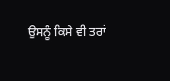ਉਸਨੂੰ ਕਿਸੇ ਵੀ ਤਰਾਂ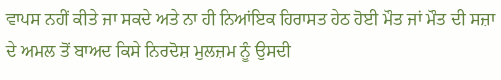ਵਾਪਸ ਨਹੀਂ ਕੀਤੇ ਜਾ ਸਕਦੇ ਅਤੇ ਨਾ ਹੀ ਨਿਆਂਇਕ ਹਿਰਾਸਤ ਹੇਠ ਹੋਈ ਮੌਤ ਜਾਂ ਮੌਤ ਦੀ ਸਜ਼ਾ ਦੇ ਅਮਲ ਤੋਂ ਬਾਅਦ ਕਿਸੇ ਨਿਰਦੋਸ਼ ਮੁਲਜ਼ਮ ਨੂੰ ਉਸਦੀ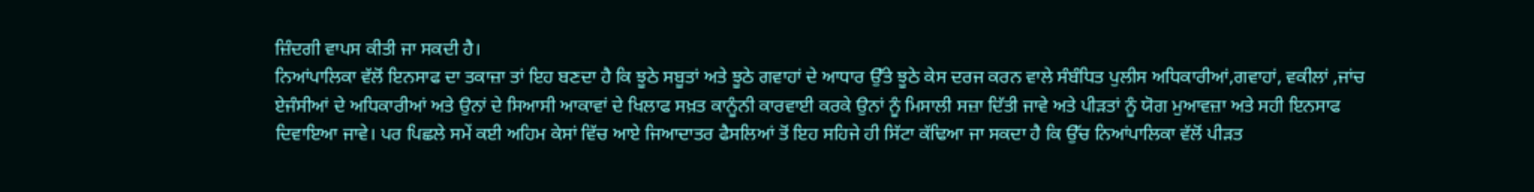ਜ਼ਿੰਦਗੀ ਵਾਪਸ ਕੀਤੀ ਜਾ ਸਕਦੀ ਹੈ।
ਨਿਆਂਪਾਲਿਕਾ ਵੱਲੋਂ ਇਨਸਾਫ ਦਾ ਤਕਾਜ਼ਾ ਤਾਂ ਇਹ ਬਣਦਾ ਹੈ ਕਿ ਝੂਠੇ ਸਬੂਤਾਂ ਅਤੇ ਝੂਠੇ ਗਵਾਹਾਂ ਦੇ ਆਧਾਰ ਉੱਤੇ ਝੂਠੇ ਕੇਸ ਦਰਜ ਕਰਨ ਵਾਲੇ ਸੰਬੰਧਿਤ ਪੁਲੀਸ ਅਧਿਕਾਰੀਆਂ,ਗਵਾਹਾਂ, ਵਕੀਲਾਂ ,ਜਾਂਚ ਏਜੰਸੀਆਂ ਦੇ ਅਧਿਕਾਰੀਆਂ ਅਤੇ ਉਨਾਂ ਦੇ ਸਿਆਸੀ ਆਕਾਵਾਂ ਦੇ ਖਿਲਾਫ ਸਖ਼ਤ ਕਾਨੂੰਨੀ ਕਾਰਵਾਈ ਕਰਕੇ ਉਨਾਂ ਨੂੰ ਮਿਸਾਲੀ ਸਜ਼ਾ ਦਿੱਤੀ ਜਾਵੇ ਅਤੇ ਪੀੜਤਾਂ ਨੂੰ ਯੋਗ ਮੁਆਵਜ਼ਾ ਅਤੇ ਸਹੀ ਇਨਸਾਫ ਦਿਵਾਇਆ ਜਾਵੇ। ਪਰ ਪਿਛਲੇ ਸਮੇਂ ਕਈ ਅਹਿਮ ਕੇਸਾਂ ਵਿੱਚ ਆਏ ਜਿਆਦਾਤਰ ਫੈਸਲਿਆਂ ਤੋਂ ਇਹ ਸਹਿਜੇ ਹੀ ਸਿੱਟਾ ਕੱਢਿਆ ਜਾ ਸਕਦਾ ਹੈ ਕਿ ਉੱਚ ਨਿਆਂਪਾਲਿਕਾ ਵੱਲੋਂ ਪੀੜਤ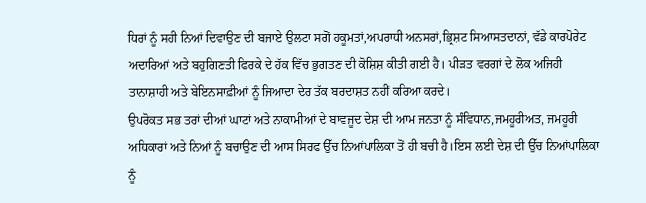ਧਿਰਾਂ ਨੂੰ ਸਹੀ ਨਿਆਂ ਦਿਵਾਉਣ ਦੀ ਬਜਾਏ ਉਲਟਾ ਸਗੋਂ ਹਕੂਮਤਾਂ,ਅਪਰਾਧੀ ਅਨਸਰਾਂ,ਭ੍ਰਿਸ਼ਟ ਸਿਆਸਤਦਾਨਾਂ, ਵੱਡੇ ਕਾਰਪੋਰੇਟ ਅਦਾਰਿਆਂ ਅਤੇ ਬਹੁਗਿਣਤੀ ਫਿਰਕੇ ਦੇ ਹੱਕ ਵਿੱਚ ਭੁਗਤਣ ਦੀ ਕੋਸ਼ਿਸ਼ ਕੀਤੀ ਗਈ ਹੈ। ਪੀੜਤ ਵਰਗਾਂ ਦੇ ਲੋਕ ਅਜਿਹੀ ਤਾਨਾਸ਼ਾਹੀ ਅਤੇ ਬੇਇਨਸਾਫ਼ੀਆਂ ਨੂੰ ਜਿਆਦਾ ਦੇਰ ਤੱਕ ਬਰਦਾਸ਼ਤ ਨਹੀਂ ਕਰਿਆ ਕਰਦੇ।
ਉਪਰੋਕਤ ਸਭ ਤਰਾਂ ਦੀਆਂ ਘਾਟਾਂ ਅਤੇ ਨਾਕਾਮੀਆਂ ਦੇ ਬਾਵਜੂਦ ਦੇਸ਼ ਦੀ ਆਮ ਜਨਤਾ ਨੂੰ ਸੰਵਿਧਾਨ,ਜਮਹੂਰੀਅਤ, ਜਮਹੂਰੀ ਅਧਿਕਾਰਾਂ ਅਤੇ ਨਿਆਂ ਨੂੰ ਬਚਾਉਣ ਦੀ ਆਸ ਸਿਰਫ ਉੱਚ ਨਿਆਂਪਾਲਿਕਾ ਤੋਂ ਹੀ ਬਚੀ ਹੈ।ਇਸ ਲਈ ਦੇਸ਼ ਦੀ ਉੱਚ ਨਿਆਂਪਾਲਿਕਾ ਨੂੰ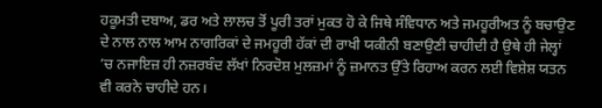ਹਕੂਮਤੀ ਦਬਾਅ, ਡਰ ਅਤੇ ਲਾਲਚ ਤੋਂ ਪੂਰੀ ਤਰਾਂ ਮੁਕਤ ਹੋ ਕੇ ਜਿਥੇ ਸੰਵਿਧਾਨ ਅਤੇ ਜਮਹੂਰੀਅਤ ਨੂੰ ਬਚਾਉਣ ਦੇ ਨਾਲ ਨਾਲ ਆਮ ਨਾਗਰਿਕਾਂ ਦੇ ਜਮਹੂਰੀ ਹੱਕਾਂ ਦੀ ਰਾਖੀ ਯਕੀਨੀ ਬਣਾਉਣੀ ਚਾਹੀਦੀ ਹੈ ਉਥੇ ਹੀ ਜੇਲ੍ਹਾਂ ’ਚ ਨਜਾਇਜ਼ ਹੀ ਨਜ਼ਰਬੰਦ ਲੱਖਾਂ ਨਿਰਦੋਸ਼ ਮੁਲਜ਼ਮਾਂ ਨੂੰ ਜ਼ਮਾਨਤ ਉੱਤੇ ਰਿਹਾਅ ਕਰਨ ਲਈ ਵਿਸ਼ੇਸ਼ ਯਤਨ ਵੀ ਕਰਨੇ ਚਾਹੀਦੇ ਹਨ।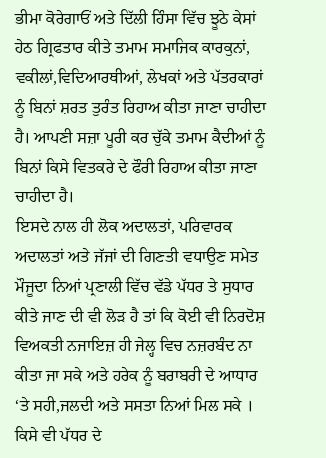ਭੀਮਾ ਕੋਰੇਗਾਓਂ ਅਤੇ ਦਿੱਲੀ ਹਿੰਸਾ ਵਿੱਚ ਝੂਠੇ ਕੇਸਾਂ ਹੇਠ ਗ੍ਰਿਫਤਾਰ ਕੀਤੇ ਤਮਾਮ ਸਮਾਜਿਕ ਕਾਰਕੁਨਾਂ, ਵਕੀਲਾਂ,ਵਿਦਿਆਰਥੀਆਂ, ਲੇਖਕਾਂ ਅਤੇ ਪੱਤਰਕਾਰਾਂ ਨੂੰ ਬਿਨਾਂ ਸ਼ਰਤ ਤੁਰੰਤ ਰਿਹਾਅ ਕੀਤਾ ਜਾਣਾ ਚਾਹੀਦਾ ਹੈ। ਆਪਣੀ ਸਜ਼ਾ ਪੂਰੀ ਕਰ ਚੁੱਕੇ ਤਮਾਮ ਕੈਦੀਆਂ ਨੂੰ ਬਿਨਾਂ ਕਿਸੇ ਵਿਤਕਰੇ ਦੇ ਫੌਰੀ ਰਿਹਾਅ ਕੀਤਾ ਜਾਣਾ ਚਾਹੀਦਾ ਹੈ।
ਇਸਦੇ ਨਾਲ ਹੀ ਲੋਕ ਅਦਾਲਤਾਂ, ਪਰਿਵਾਰਕ ਅਦਾਲਤਾਂ ਅਤੇ ਜੱਜਾਂ ਦੀ ਗਿਣਤੀ ਵਧਾਉਣ ਸਮੇਤ ਮੌਜੂਦਾ ਨਿਆਂ ਪ੍ਰਣਾਲੀ ਵਿੱਚ ਵੱਡੇ ਪੱਧਰ ਤੇ ਸੁਧਾਰ ਕੀਤੇ ਜਾਣ ਦੀ ਵੀ ਲੋੜ ਹੈ ਤਾਂ ਕਿ ਕੋਈ ਵੀ ਨਿਰਦੋਸ਼ ਵਿਅਕਤੀ ਨਜਾਇਜ਼ ਹੀ ਜੇਲ੍ਹ ਵਿਚ ਨਜ਼ਰਬੰਦ ਨਾ ਕੀਤਾ ਜਾ ਸਕੇ ਅਤੇ ਹਰੇਕ ਨੂੰ ਬਰਾਬਰੀ ਦੇ ਆਧਾਰ ‘ਤੇ ਸਹੀ,ਜਲਦੀ ਅਤੇ ਸਸਤਾ ਨਿਆਂ ਮਿਲ ਸਕੇ । ਕਿਸੇ ਵੀ ਪੱਧਰ ਦੇ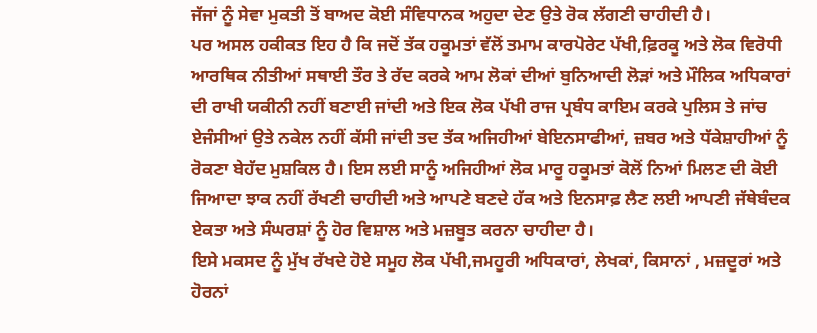ਜੱਜਾਂ ਨੂੰ ਸੇਵਾ ਮੁਕਤੀ ਤੋਂ ਬਾਅਦ ਕੋਈ ਸੰਵਿਧਾਨਕ ਅਹੁਦਾ ਦੇਣ ਉਤੇ ਰੋਕ ਲੱਗਣੀ ਚਾਹੀਦੀ ਹੈ।
ਪਰ ਅਸਲ ਹਕੀਕਤ ਇਹ ਹੈ ਕਿ ਜਦੋਂ ਤੱਕ ਹਕੂਮਤਾਂ ਵੱਲੋਂ ਤਮਾਮ ਕਾਰਪੋਰੇਟ ਪੱਖੀ,ਫ਼ਿਰਕੂ ਅਤੇ ਲੋਕ ਵਿਰੋਧੀ ਆਰਥਿਕ ਨੀਤੀਆਂ ਸਥਾਈ ਤੌਰ ਤੇ ਰੱਦ ਕਰਕੇ ਆਮ ਲੋਕਾਂ ਦੀਆਂ ਬੁਨਿਆਦੀ ਲੋੜਾਂ ਅਤੇ ਮੌਲਿਕ ਅਧਿਕਾਰਾਂ ਦੀ ਰਾਖੀ ਯਕੀਨੀ ਨਹੀਂ ਬਣਾਈ ਜਾਂਦੀ ਅਤੇ ਇਕ ਲੋਕ ਪੱਖੀ ਰਾਜ ਪ੍ਰਬੰਧ ਕਾਇਮ ਕਰਕੇ ਪੁਲਿਸ ਤੇ ਜਾਂਚ ਏਜੰਸੀਆਂ ਉਤੇ ਨਕੇਲ ਨਹੀਂ ਕੱਸੀ ਜਾਂਦੀ ਤਦ ਤੱਕ ਅਜਿਹੀਆਂ ਬੇਇਨਸਾਫੀਆਂ, ਜ਼ਬਰ ਅਤੇ ਧੱਕੇਸ਼ਾਹੀਆਂ ਨੂੰ ਰੋਕਣਾ ਬੇਹੱਦ ਮੁਸ਼ਕਿਲ ਹੈ। ਇਸ ਲਈ ਸਾਨੂੰ ਅਜਿਹੀਆਂ ਲੋਕ ਮਾਰੂ ਹਕੂਮਤਾਂ ਕੋਲੋਂ ਨਿਆਂ ਮਿਲਣ ਦੀ ਕੋਈ ਜਿਆਦਾ ਝਾਕ ਨਹੀਂ ਰੱਖਣੀ ਚਾਹੀਦੀ ਅਤੇ ਆਪਣੇ ਬਣਦੇ ਹੱਕ ਅਤੇ ਇਨਸਾਫ਼ ਲੈਣ ਲਈ ਆਪਣੀ ਜੱਥੇਬੰਦਕ ਏਕਤਾ ਅਤੇ ਸੰਘਰਸ਼ਾਂ ਨੂੰ ਹੋਰ ਵਿਸ਼ਾਲ ਅਤੇ ਮਜ਼ਬੂਤ ਕਰਨਾ ਚਾਹੀਦਾ ਹੈ।
ਇਸੇ ਮਕਸਦ ਨੂੰ ਮੁੱਖ ਰੱਖਦੇ ਹੋਏ ਸਮੂਹ ਲੋਕ ਪੱਖੀ,ਜਮਹੂਰੀ ਅਧਿਕਾਰਾਂ, ਲੇਖਕਾਂ, ਕਿਸਾਨਾਂ , ਮਜ਼ਦੂਰਾਂ ਅਤੇ ਹੋਰਨਾਂ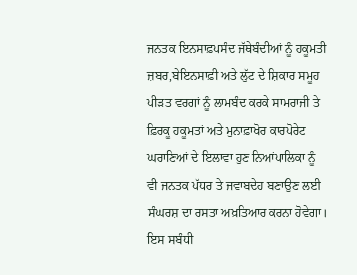ਜਨਤਕ ਇਨਸਾਫ਼ਪਸੰਦ ਜੱਥੇਬੰਦੀਆਂ ਨੂੰ ਹਕੂਮਤੀ ਜ਼ਬਰ,ਬੇਇਨਸਾਫ਼ੀ ਅਤੇ ਲੁੱਟ ਦੇ ਸ਼ਿਕਾਰ ਸਮੂਹ ਪੀੜਤ ਵਰਗਾਂ ਨੂੰ ਲਾਮਬੰਦ ਕਰਕੇ ਸਾਮਰਾਜੀ ਤੇ ਫ਼ਿਰਕੂ ਹਕੂਮਤਾਂ ਅਤੇ ਮੁਨਾਫ਼ਾਖੋਰ ਕਾਰਪੋਰੇਟ ਘਰਾਣਿਆਂ ਦੇ ਇਲਾਵਾ ਹੁਣ ਨਿਆਂਪਾਲਿਕਾ ਨੂੰ ਵੀ ਜਨਤਕ ਪੱਧਰ ਤੇ ਜਵਾਬਦੇਹ ਬਣਾਉਣ ਲਈ ਸੰਘਰਸ਼ ਦਾ ਰਸਤਾ ਅਖ਼ਤਿਆਰ ਕਰਨਾ ਹੋਵੇਗਾ। ਇਸ ਸਬੰਧੀ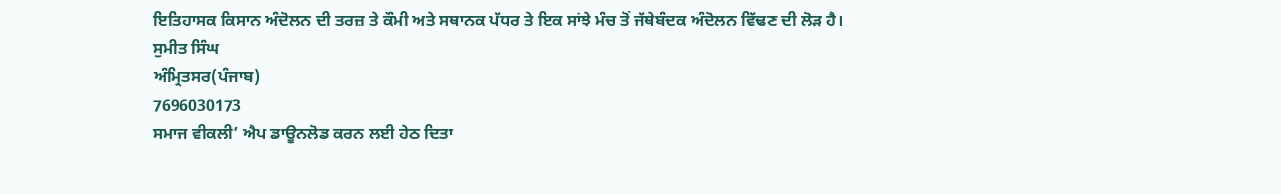ਇਤਿਹਾਸਕ ਕਿਸਾਨ ਅੰਦੋਲਨ ਦੀ ਤਰਜ਼ ਤੇ ਕੌਮੀ ਅਤੇ ਸਥਾਨਕ ਪੱਧਰ ਤੇ ਇਕ ਸਾਂਝੇ ਮੰਚ ਤੋਂ ਜੱਥੇਬੰਦਕ ਅੰਦੋਲਨ ਵਿੱਢਣ ਦੀ ਲੋੜ ਹੈ।
ਸੁਮੀਤ ਸਿੰਘ
ਅੰਮ੍ਰਿਤਸਰ(ਪੰਜਾਬ)
7696030173
ਸਮਾਜ ਵੀਕਲੀ’ ਐਪ ਡਾਊਨਲੋਡ ਕਰਨ ਲਈ ਹੇਠ ਦਿਤਾ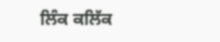ਲਿੰਕ ਕਲਿੱਕ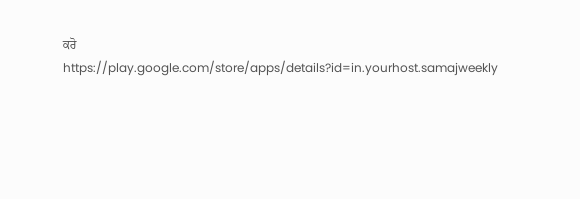ਕਰੋ
https://play.google.com/store/apps/details?id=in.yourhost.samajweekly